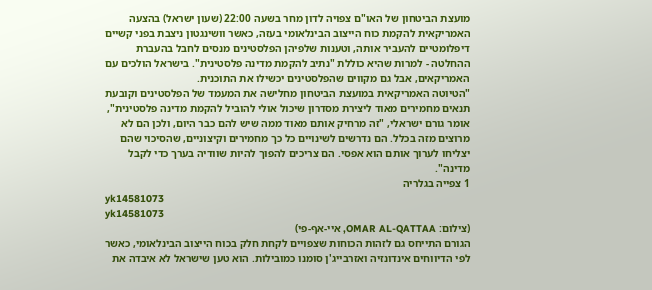מועצת הביטחון של האו"ם צפויה לדון מחר בשעה 22:00 (שעון ישראל) בהצעה האמריקאית להקמת כוח הייצוב הבינלאומי בעזה, כאשר וושינגטון ניצבת בפני קשיים דיפלומטיים להעביר אותה, וטענות שלפיהן הפלסטינים מנסים לחבל בהעברת ההחלטה - למרות שהיא כוללת "נתיב להקמת מדינה פלסטינית". בישראל הולכים עם האמריקאים, אבל גם מקווים שהפלסטינים יכשילו את התוכנית.
"הטיוטה האמריקאית במועצת הביטחון מחלישה את המעמד של הפלסטינים וקובעת תנאים מחמירים מאוד ליצירת מסדרון שיכול אולי להוביל להקמת מדינה פלסטינית", אומר גורם ישראלי, "זה מרחיק אותם מאוד ממה שיש להם כבר היום, ולכן הם לא מרוצים מזה בכלל. הם נדרשים לשינויים כל כך מחמירים וקיצוניים, שהסיכוי שהם יצליחו לערוך אותם הוא אפסי. הם צריכים להפוך להיות שוודיה בערך כדי לקבל מדינה".
1 צפייה בגלריה
yk14581073
yk14581073
(צילום: OMAR AL-QATTAA, איי-אף-פי)
הגורם התייחס גם לזהות הכוחות שצפויים לקחת חלק בכוח הייצוב הבינלאומי, כאשר לפי הדיווחים אינדונזיה ואזרבייג'ן סומנו כמובילות. הוא טען שישראל לא איבדה את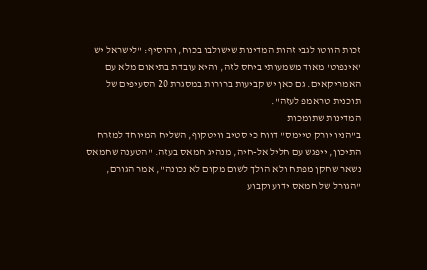זכות הווטו לגבי זהות המדינות שישולבו בכוח, והוסיף: "לישראל יש 'אינפוט' מאוד משמעותי ביחס לזה, והיא עובדת בתיאום מלא עם האמריקאים. גם כאן יש קביעות ברורות במסגרת 20 הסעיפים של תוכנית טראמפ לעזה".
המדינות שתומכות
ב"הניו יורק טיימס" דווח כי סטיב וויטקוף, השליח המיוחד למזרח התיכון, ייפגש עם חליל אל-חיה, מנהיג חמאס בעזה. "הטענה שחמאס נשאר שחקן מפתח ולא הולך לשום מקום לא נכונה", אמר הגורם, "הגורל של חמאס ידוע וקבוע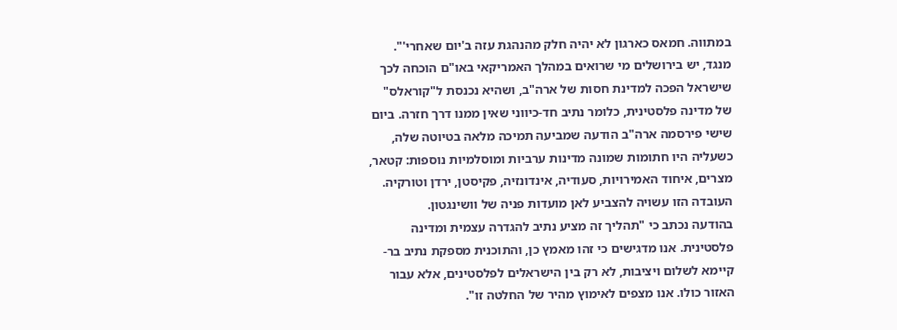במתווה. חמאס כארגון לא יהיה חלק מהנהגת עזה ב'יום שאחרי'".
מנגד, יש בירושלים מי שרואים במהלך האמריקאי באו"ם הוכחה לכך שישראל הפכה למדינת חסות של ארה"ב, ושהיא נכנסת ל"קוראלס" של מדינה פלסטינית, כלומר נתיב חד-כיווני שאין ממנו דרך חזרה. ביום שישי פירסמה ארה"ב הודעה שמביעה תמיכה מלאה בטיוטה שלה, כשעליה היו חתומות שמונה מדינות ערביות ומוסלמיות נוספות: קטאר, מצרים, איחוד האמירויות, סעודיה, אינדונזיה, פקיסטן, ירדן וטורקיה. העובדה הזו עשויה להצביע לאן מועדות פניה של וושינגטון.
בהודעה נכתב כי "תהליך זה מציע נתיב להגדרה עצמית ומדינה פלסטינית. אנו מדגישים כי זהו מאמץ כן, והתוכנית מספקת נתיב בר-קיימא לשלום ויציבות, לא רק בין הישראלים לפלסטינים, אלא עבור האזור כולו. אנו מצפים לאימוץ מהיר של החלטה זו".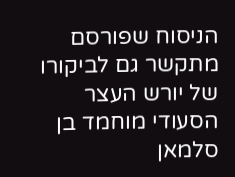הניסוח שפורסם מתקשר גם לביקורו של יורש העצר הסעודי מוחמד בן סלמאן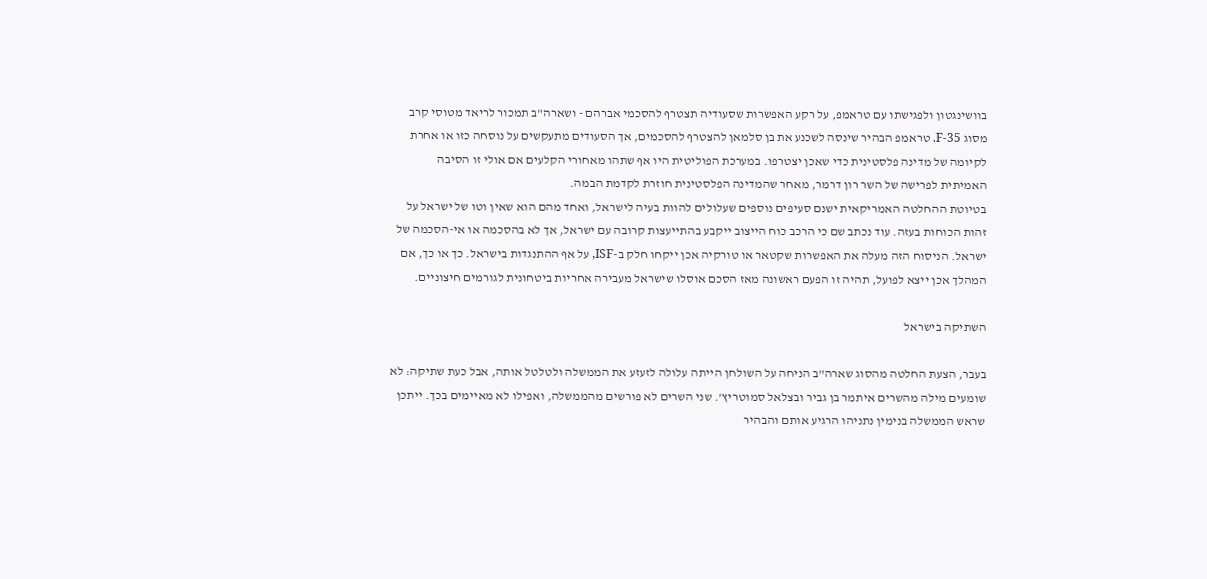בוושינגטון ולפגישתו עם טראמפ, על רקע האפשרות שסעודיה תצטרף להסכמי אברהם - ושארה"ב תמכור לריאד מטוסי קרב מסוג 35-F. טראמפ הבהיר שינסה לשכנע את בן סלמאן להצטרף להסכמים, אך הסעודים מתעקשים על נוסחה כזו או אחרת לקיומה של מדינה פלסטינית כדי שאכן יצטרפו. במערכת הפוליטית היו אף שתהו מאחורי הקלעים אם אולי זו הסיבה האמיתית לפרישה של השר רון דרמר, מאחר שהמדינה הפלסטינית חוזרת לקדמת הבמה.
בטיוטת ההחלטה האמריקאית ישנם סעיפים נוספים שעלולים להוות בעיה לישראל, ואחד מהם הוא שאין וטו של ישראל על זהות הכוחות בעזה. עוד נכתב שם כי הרכב כוח הייצוב ייקבע בהתייעצות קרובה עם ישראל, אך לא בהסכמה או אי-הסכמה של ישראל. הניסוח הזה מעלה את האפשרות שקטאר או טורקיה אכן ייקחו חלק ב-ISF, על אף ההתנגדות בישראל. כך או כך, אם המהלך אכן ייצא לפועל, תהיה זו הפעם ראשונה מאז הסכם אוסלו שישראל מעבירה אחריות ביטחונית לגורמים חיצוניים.

השתיקה בישראל

בעבר, הצעת החלטה מהסוג שארה"ב הניחה על השולחן הייתה עלולה לזעזע את הממשלה ולטלטל אותה, אבל כעת שתיקה: לא שומעים מילה מהשרים איתמר בן גביר ובצלאל סמוטריץ'. שני השרים לא פורשים מהממשלה, ואפילו לא מאיימים בכך. ייתכן שראש הממשלה בנימין נתניהו הרגיע אותם והבהיר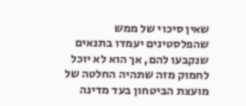שאין סיכוי של ממש שהפלסטינים יעמדו בתנאים שנקבעו להם, אך הוא לא יוכל לחמוק מזה שתהיה החלטה של מועצת הביטחון בעד מדינה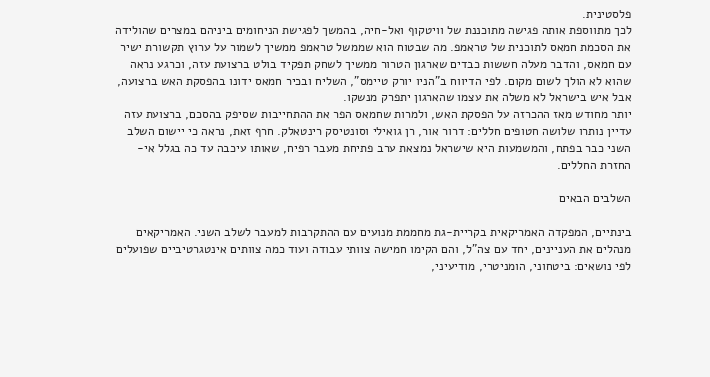פלסטינית.
לכך מתווספת אותה פגישה מתוכננת של וויטקוף ואל-חיה, בהמשך לפגישת הניחומים ביניהם במצרים שהולידה את הסכמת חמאס לתוכנית של טראמפ. מה שבטוח הוא שממשל טראמפ ממשיך לשמור על ערוץ תקשורת ישיר עם חמאס, והדבר מעלה חששות כבדים שארגון הטרור ממשיך לשחק תפקיד בולט ברצועת עזה, וכרגע נראה שהוא לא הולך לשום מקום. לפי הדיווח ב"הניו יורק טיימס", השליח ובכיר חמאס ידונו בהפסקת האש ברצועה, אבל איש בישראל לא משלה את עצמו שהארגון יתפרק מנשקו.
יותר מחודש מאז ההכרזה על הפסקת האש, ולמרות שחמאס הפר את ההתחייבות שסיפק בהסכם, ברצועת עזה עדיין נותרו שלושה חטופים חללים: דרור אור, רן גואילי וסונטיסק רינטאלק. חרף זאת, נראה כי יישום השלב השני כבר בפתח, והמשמעות היא שישראל נמצאת ערב פתיחת מעבר רפיח, שאותו עיכבה עד כה בגלל אי-החזרת החללים.

השלבים הבאים

בינתיים, המפקדה האמריקאית בקריית-גת מחממת מנועים עם ההתקרבות למעבר לשלב השני. האמריקאים מנהלים את העניינים, יחד עם צה"ל, והם הקימו חמישה צוותי עבודה ועוד כמה צוותים אינטגרטיביים שפועלים לפי נושאים: ביטחוני, הומניטרי, מודיעיני,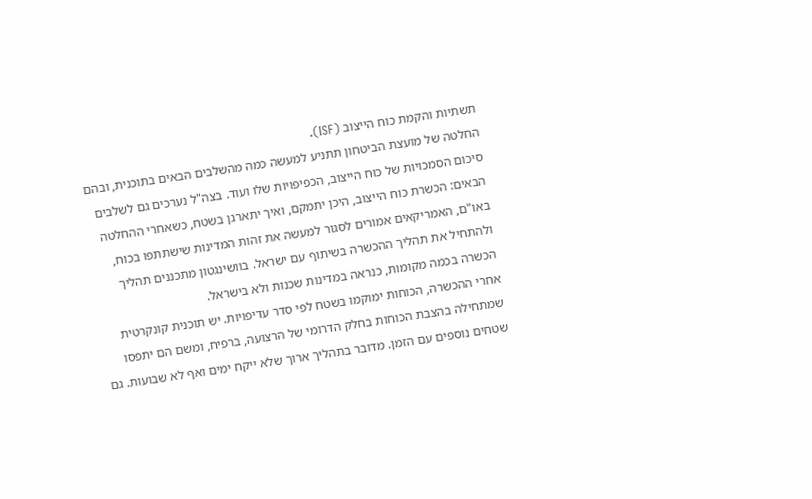תשתיות והקמת כוח הייצוב (ISF).
החלטה של מועצת הביטחון תתניע למעשה כמה מהשלבים הבאים בתוכנית, ובהם סיכום הסמכויות של כוח הייצוב, הכפיפויות שלו ועוד. בצה"ל נערכים גם לשלבים הבאים: הכשרת כוח הייצוב, היכן יתמקם, ואיך יתארגן בשטח, כשאחרי ההחלטה באו"ם, האמריקאים אמורים לסגור למעשה את זהות המדינות שישתתפו בכוח, ולהתחיל את תהליך ההכשרה בשיתוף עם ישראל. בוושינגטון מתכננים תהליך הכשרה בכמה מקומות, כנראה במדינות שכנות ולא בישראל.
אחרי ההכשרה, הכוחות ימוקמו בשטח לפי סדר עדיפויות. יש תוכנית קונקרטית שמתחילה בהצבת הכוחות בחלק הדרומי של הרצועה, ברפיח, ומשם הם יתפסו שטחים נוספים עם הזמן. מדובר בתהליך ארוך שלא ייקח ימים ואף לא שבועות. גם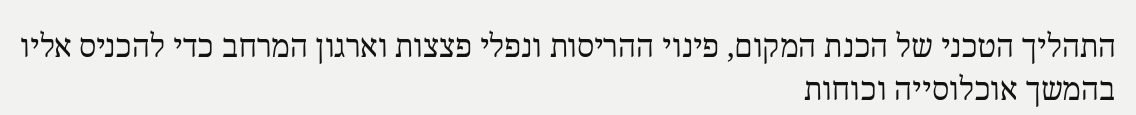התהליך הטכני של הכנת המקום, פינוי ההריסות ונפלי פצצות וארגון המרחב כדי להכניס אליו בהמשך אוכלוסייה וכוחות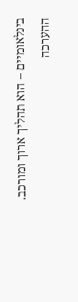בינלאומיים – הוא תהליך ארוך ומורכב.
ההערכה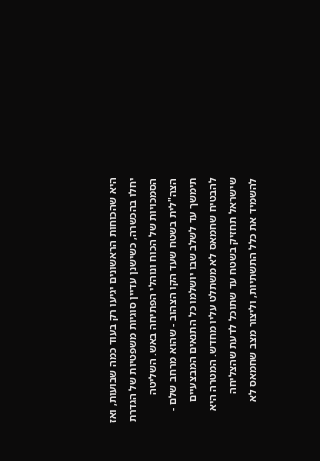היא שהכוחות הראשונים יגיעו רק בעוד כמה שבועות, ואז יחלו בהכשרה, כשישנן עדיין סוגיות משפטיות של הגדרת הסמכויות של הכוח ונוהלי הפתיחה באש. השליטה הצה"לית בשטח שעד הקו הצהוב - שהוא מרחב שלם - תימשך עד לשלב שבו יושלמו כל התנאים המבצעיים להבטיח שחמאס לא משתלט עליו מחדש. המטרה היא שישראל תחזיק בשטח עד שתוכל לדעת שהצליחה להשמיד את כלל התשתיות, וליצור מצב שחמאס לא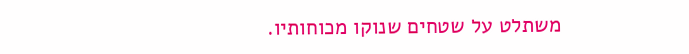משתלט על שטחים שנוקו מכוחותיו.